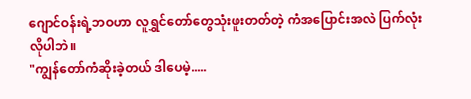ဂျောင်ဝန်းရဲ့ဘဝဟာ လူရွှင်တော်တွေသုံးဖူးတတ်တဲ့ ကံအပြောင်းအလဲ ပြက်လုံးလိုပါဘဲ။
"ကျွန်တော်ကံဆိုးခဲ့တယ် ဒါပေမဲ့.....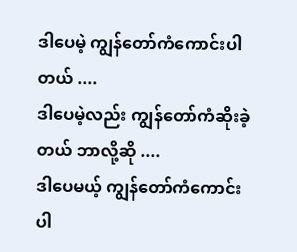ဒါပေမဲ့ ကျွန်တော်ကံကောင်းပါတယ် ....
ဒါပေမဲ့လည်း ကျွန်တော်ကံဆိုးခဲ့တယ် ဘာလို့ဆို ....
ဒါပေမယ့် ကျွန်တော်ကံကောင်းပါ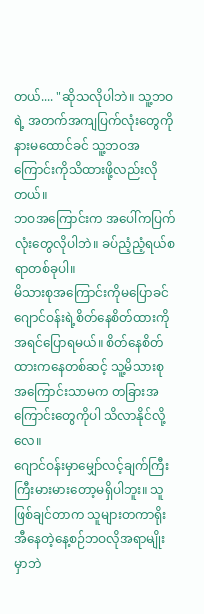တယ်.... "ဆိုသလိုပါဘဲ။ သူ့ဘဝရဲ့ အတက်အကျပြက်လုံးတွေကို နားမထောင်ခင် သူ့ဘဝအကြောင်းကိုသိထားဖို့လည်းလိုတယ်။
ဘဝအကြောင်းက အပေါ်ကပြက်လုံးတွေလိုပါဘဲ။ ခပ်ညံ့ညံ့ရယ်စရာတစ်ခုပါ။
မိသားစုအကြောင်းကိုမပြောခင် ဂျောင်ဝန်းရဲ့စိတ်နေစိတ်ထားကို အရင်ပြောရမယ်။ စိတ်နေစိတ်ထားကနေတစ်ဆင့် သူ့မိသားစုအကြောင်းသာမက တခြားအကြောင်းတွေကိုပါ သိလာနိုင်လို့လေ။
ဂျောင်ဝန်းမှာမျှော်လင့်ချက်ကြီးကြီးမားမားတော့မရှိပါဘူး။ သူဖြစ်ချင်တာက သူများတကာရိုးအီနေတဲ့နေ့စဉ်ဘဝလိုအရာမျိုးမှာဘဲ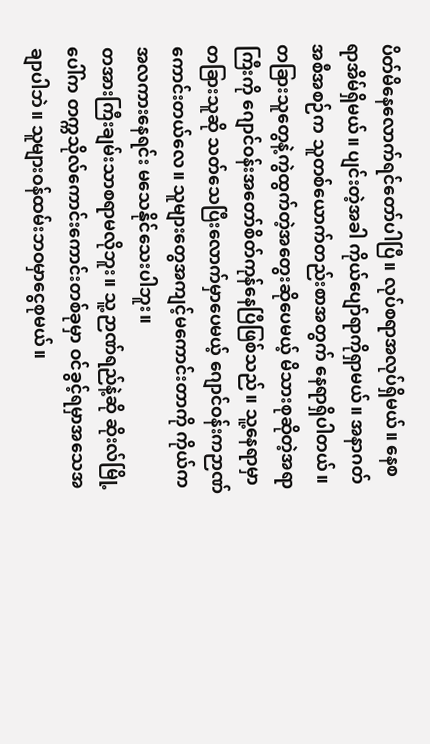ပိတ်မိနေလောက်ရင်တော်ပါပြီ။ လုပ်စရာအလုပ်ရှိမယ်။ နေစရာအိမ်ရှိမယ်။ ပျင်းတဲ့အခါ ကိုယ်ပျော်ရာကိုရှာမယ်။ အနာဂတ်အစီအစဉ်က သူတစ်ယောက်တည်းစာအတွက် နေရာရှိပါတယ်။
တခြားသူတွေနဲ့ကွဲထွက်တဲ့အတွေးဆိုပေမယ့် မိသားစုဆိုတဲ့အရာကြီးကို ဂျောင်ဝန်းအတော်စိတ်ကုန်နေပြီဖြစ်သည်။ သူ့နေရာမှာတခြားသူဆို သတ်သေပြီးလောက်မှာပေမယ့် ဂျောင်ဝန်းကဉာဏ်ကောင်းတယ်လေ။ သူများတွေအကျင့်မကောင်းတာကို ကိုယ်ကအလကားနေရင်း မသေနိုင်သေးပါဘူး။
တအားကြီးချမ်းသာစရာမလိုဘူး။ သူ့ဉာဏ်ရည်နဲ့ဆို ဆိုးလ်မြို့ပေါ်က တက္ကသိုလ်ကောင်းကောင်းတစ်ခုမှာ ဝင်ခွင့်ရမှာအသေအချာပါဘဲ။ သူများဝန်ထမ်းဘဝမှာငွေစုမယ်။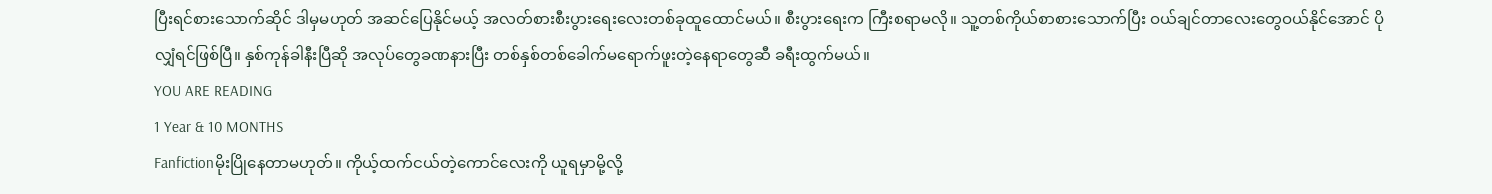ပြီးရင်စားသောက်ဆိုင် ဒါမှမဟုတ် အဆင်ပြေနိုင်မယ့် အလတ်စားစီးပွားရေးလေးတစ်ခုထူထောင်မယ်။ စီးပွားရေးက ကြီးစရာမလို။ သူ့တစ်ကိုယ်စာစားသောက်ပြီး ဝယ်ချင်တာလေးတွေဝယ်နိုင်အောင် ပိုလျှံရင်ဖြစ်ပြီ။ နှစ်ကုန်ခါနီးပြီဆို အလုပ်တွေခဏနားပြီး တစ်နှစ်တစ်ခေါက်မရောက်ဖူးတဲ့နေရာတွေဆီ ခရီးထွက်မယ်။
YOU ARE READING
1 Year & 10 MONTHS
Fanfictionမိုးပြိုနေတာမဟုတ်။ ကိုယ့်ထက်ငယ်တဲ့ကောင်လေးကို ယူရမှာမို့လို့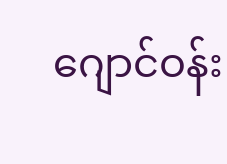ဂျောင်ဝန်း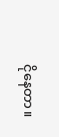ငိုနေတာ။